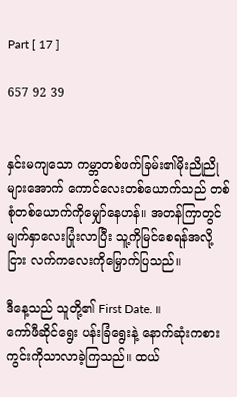Part [ 17 ]

657 92 39


နှင်းမကျသော ကမ္ဘာတစ်ဖက်ခြမ်း၏မိုးညိုညိုများအောက် ကောင်လေးတစ်ယောက်သည် တစ်စုံတစ်ယောက်ကိုမျှော်နေဟန်။ အတန်ကြာတွင် မျက်နှာလေးပြုံးလာပြီး သူ့ကိုမြင်စေရန်အလို့ငြား လက်ကလေးကိုမြှောက်ပြသည်။

ဒီနေ့သည် သူတို့၏ First Date. ။
ကော်ဖီဆိုင်ရွေး ပန်းခြံရွေးနဲ့ နောက်ဆုံးကစားကွင်းကိုသာလာခဲ့ကြသည်။ ထယ်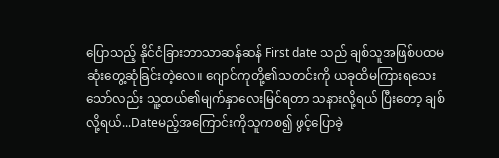ပြောသည့် နိုင်ငံခြားဘာသာဆန်ဆန် First date သည် ချစ်သူအဖြစ်ပထမဆုံးတွေ့ဆုံခြင်းတဲ့လေ။ ဂျောင်ကုတို့၏သတင်းကို ယခုထိမကြားရသေးသော်လည်း သူ့ထယ်၏မျက်နှာလေးမြင်ရတာ သနားလို့ရယ် ပြီးတော့ ချစ်လို့ရယ်...Dateမည့်အကြောင်းကိုသူကစ၍ ဖွင့်ပြောခဲ့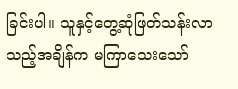ခြင်းပါ။ သူနှင့်တွေ့ဆုံဖြတ်သန်းလာသည့်အချိန်က မကြာသေးသော်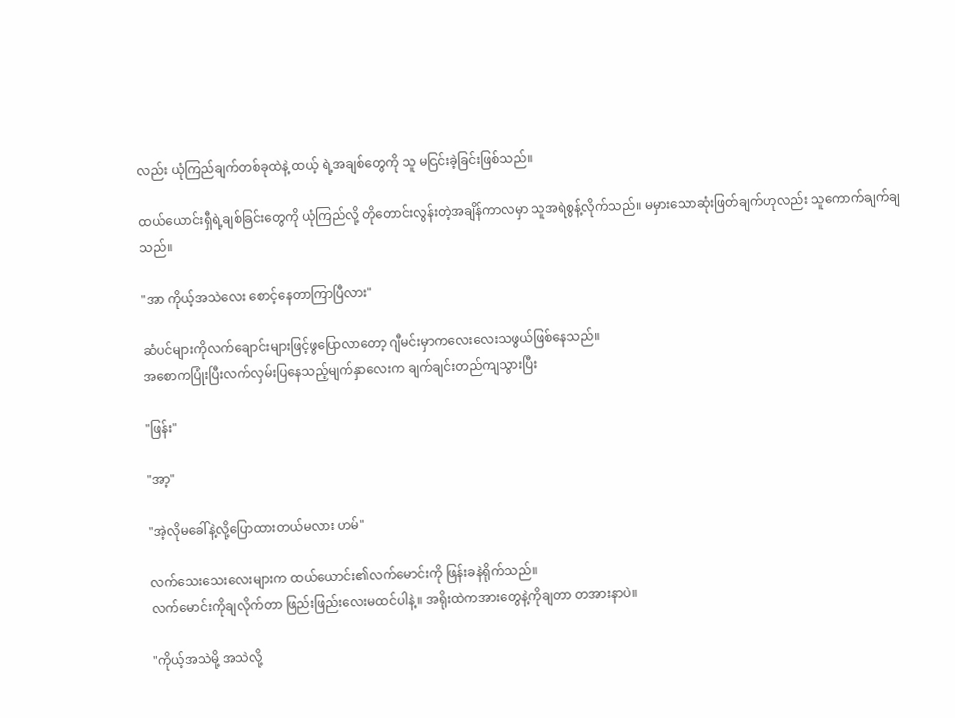လည်း ယုံကြည်ချက်တစ်ခုထဲနဲ့ ထယ့် ရဲ့အချစ်တွေကို သူ မငြင်းခဲ့ခြင်းဖြစ်သည်။

ထယ်ယောင်းရှီရဲ့ချစ်ခြင်းတွေကို ယုံကြည်လို့ တိုတောင်းလွန်းတဲ့အချိန်ကာလမှာ သူအရဲစွန့်လိုက်သည်။ မမှားသောဆုံးဖြတ်ချက်ဟုလည်း သူကောက်ချက်ချသည်။

"အာ ကိုယ့်အသဲလေး စောင့်နေတာကြာပြီလား"

ဆံပင်များကိုလက်ချောင်းများဖြင့်ဖွပြောလာတော့ ဂျီမင်းမှာကလေးလေးသဖွယ်ဖြစ်နေသည်။
အစောကပြုံးပြီးလက်လှမ်းပြနေသည့်မျက်နှာလေးက ချက်ချင်းတည်ကျသွားပြီး

"ဖြန်း"

"အာ့"

"အဲ့လိုမခေါ်နဲ့လို့ပြောထားတယ်မလား ဟမ်"

လက်သေးသေးလေးများက ထယ်ယောင်း၏လက်မောင်းကို ဖြန်းခနဲရိုက်သည်။
လက်မောင်းကိုချလိုက်တာ ဖြည်းဖြည်းလေးမထင်ပါနဲ့။ အရိုးထဲကအားတွေနဲ့ကိုချတာ တအားနာပဲ။

"ကိုယ့်အသဲမို့ အသဲလို့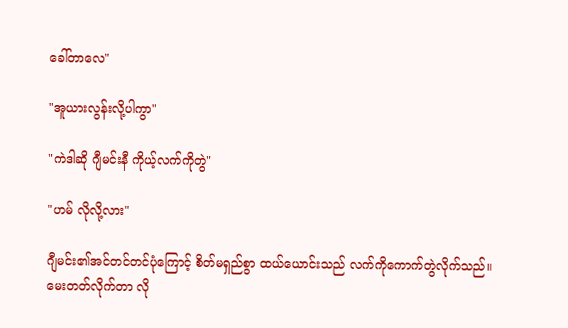ခေါ်တာလေ"

"အူယားလွန်းလို့ပါကွာ"

"ကဲဒါဆို ဂျီမင်းနီ ကိုယ့်လက်ကိုတွဲ"

"ဟမ် လိုလို့လား"

ဂျီမင်း၏အင်တင်တင်ပုံကြောင့် စိတ်မရှည်စွာ ထယ်ယောင်းသည် လက်ကိုကောက်တွဲလိုက်သည်။
မေးတတ်လိုက်တာ လို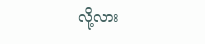လို့လား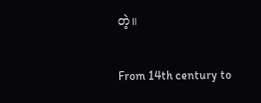တဲ့။

From 14th century to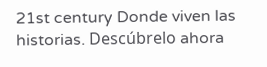21st century Donde viven las historias. Descúbrelo ahora